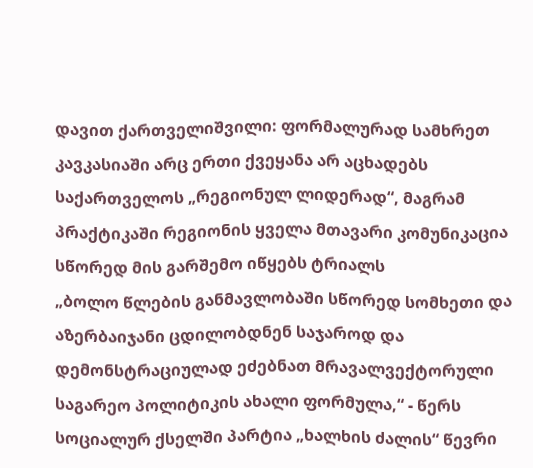დავით ქართველიშვილი: ფორმალურად სამხრეთ კავკასიაში არც ერთი ქვეყანა არ აცხადებს საქართველოს „რეგიონულ ლიდერად“, მაგრამ პრაქტიკაში რეგიონის ყველა მთავარი კომუნიკაცია სწორედ მის გარშემო იწყებს ტრიალს
„ბოლო წლების განმავლობაში სწორედ სომხეთი და აზერბაიჯანი ცდილობდნენ საჯაროდ და დემონსტრაციულად ეძებნათ მრავალვექტორული საგარეო პოლიტიკის ახალი ფორმულა,“ - წერს სოციალურ ქსელში პარტია „ხალხის ძალის“ წევრი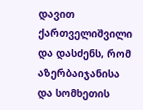დავით ქართველიშვილი და დასძენს, რომ აზერბაიჯანისა და სომხეთის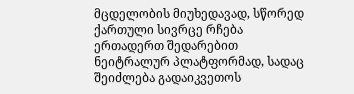მცდელობის მიუხედავად, სწორედ ქართული სივრცე რჩება ერთადერთ შედარებით ნეიტრალურ პლატფორმად, სადაც შეიძლება გადაიკვეთოს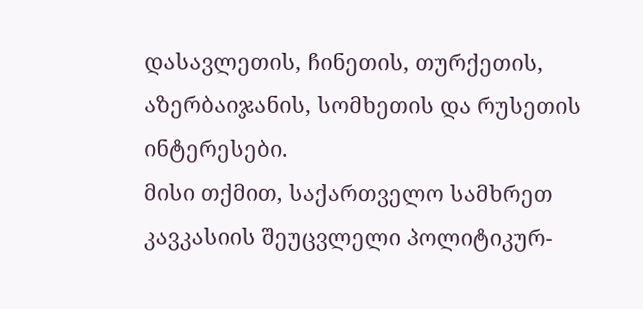დასავლეთის, ჩინეთის, თურქეთის, აზერბაიჯანის, სომხეთის და რუსეთის ინტერესები.
მისი თქმით, საქართველო სამხრეთ კავკასიის შეუცვლელი პოლიტიკურ-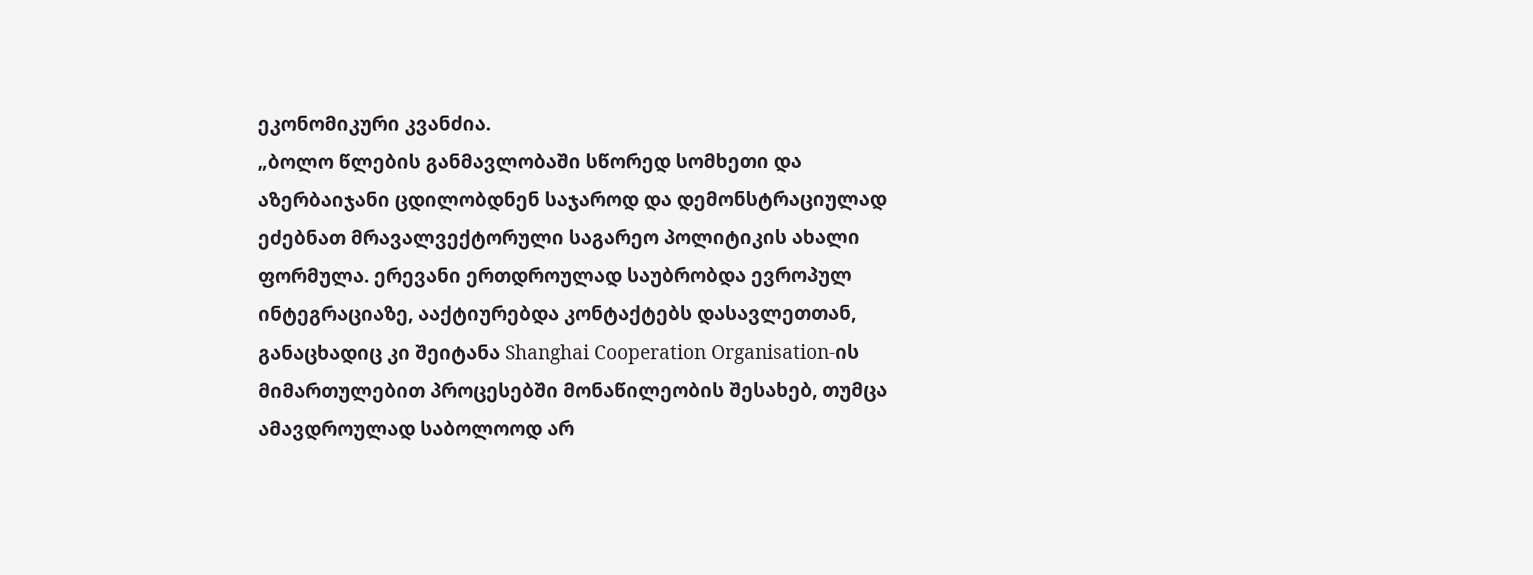ეკონომიკური კვანძია.
„ბოლო წლების განმავლობაში სწორედ სომხეთი და აზერბაიჯანი ცდილობდნენ საჯაროდ და დემონსტრაციულად ეძებნათ მრავალვექტორული საგარეო პოლიტიკის ახალი ფორმულა. ერევანი ერთდროულად საუბრობდა ევროპულ ინტეგრაციაზე, ააქტიურებდა კონტაქტებს დასავლეთთან, განაცხადიც კი შეიტანა Shanghai Cooperation Organisation-ის მიმართულებით პროცესებში მონაწილეობის შესახებ, თუმცა ამავდროულად საბოლოოდ არ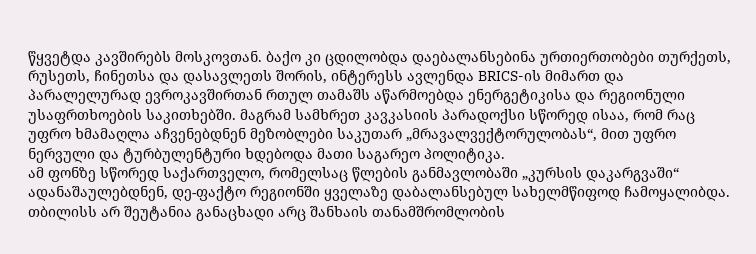წყვეტდა კავშირებს მოსკოვთან. ბაქო კი ცდილობდა დაებალანსებინა ურთიერთობები თურქეთს, რუსეთს, ჩინეთსა და დასავლეთს შორის, ინტერესს ავლენდა BRICS-ის მიმართ და პარალელურად ევროკავშირთან რთულ თამაშს აწარმოებდა ენერგეტიკისა და რეგიონული უსაფრთხოების საკითხებში. მაგრამ სამხრეთ კავკასიის პარადოქსი სწორედ ისაა, რომ რაც უფრო ხმამაღლა აჩვენებდნენ მეზობლები საკუთარ „მრავალვექტორულობას“, მით უფრო ნერვული და ტურბულენტური ხდებოდა მათი საგარეო პოლიტიკა.
ამ ფონზე სწორედ საქართველო, რომელსაც წლების განმავლობაში „კურსის დაკარგვაში“ ადანაშაულებდნენ, დე-ფაქტო რეგიონში ყველაზე დაბალანსებულ სახელმწიფოდ ჩამოყალიბდა. თბილისს არ შეუტანია განაცხადი არც შანხაის თანამშრომლობის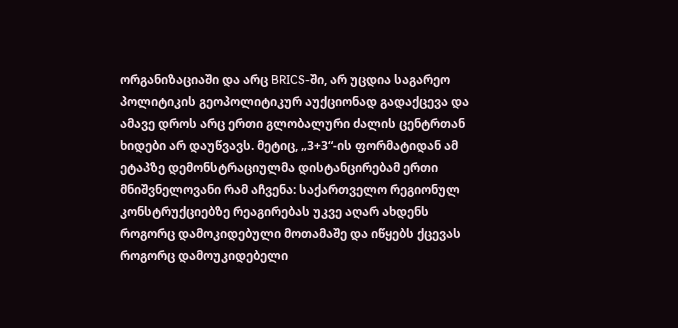ორგანიზაციაში და არც BRICS-ში, არ უცდია საგარეო პოლიტიკის გეოპოლიტიკურ აუქციონად გადაქცევა და ამავე დროს არც ერთი გლობალური ძალის ცენტრთან ხიდები არ დაუწვავს. მეტიც, „3+3“-ის ფორმატიდან ამ ეტაპზე დემონსტრაციულმა დისტანცირებამ ერთი მნიშვნელოვანი რამ აჩვენა: საქართველო რეგიონულ კონსტრუქციებზე რეაგირებას უკვე აღარ ახდენს როგორც დამოკიდებული მოთამაშე და იწყებს ქცევას როგორც დამოუკიდებელი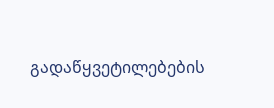გადაწყვეტილებების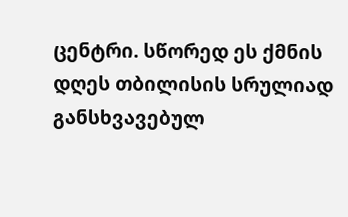ცენტრი. სწორედ ეს ქმნის დღეს თბილისის სრულიად განსხვავებულ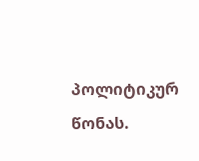პოლიტიკურ წონას.